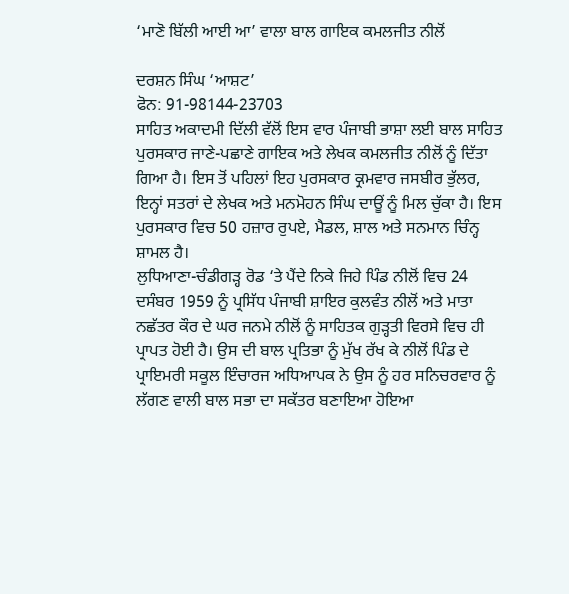‘ਮਾਣੋ ਬਿੱਲੀ ਆਈ ਆ’ ਵਾਲਾ ਬਾਲ ਗਾਇਕ ਕਮਲਜੀਤ ਨੀਲੋਂ

ਦਰਸ਼ਨ ਸਿੰਘ ‘ਆਸ਼ਟ’
ਫੋਨ: 91-98144-23703
ਸਾਹਿਤ ਅਕਾਦਮੀ ਦਿੱਲੀ ਵੱਲੋਂ ਇਸ ਵਾਰ ਪੰਜਾਬੀ ਭਾਸ਼ਾ ਲਈ ਬਾਲ ਸਾਹਿਤ ਪੁਰਸਕਾਰ ਜਾਣੇ-ਪਛਾਣੇ ਗਾਇਕ ਅਤੇ ਲੇਖਕ ਕਮਲਜੀਤ ਨੀਲੋਂ ਨੂੰ ਦਿੱਤਾ ਗਿਆ ਹੈ। ਇਸ ਤੋਂ ਪਹਿਲਾਂ ਇਹ ਪੁਰਸਕਾਰ ਕ੍ਰਮਵਾਰ ਜਸਬੀਰ ਭੁੱਲਰ, ਇਨ੍ਹਾਂ ਸਤਰਾਂ ਦੇ ਲੇਖਕ ਅਤੇ ਮਨਮੋਹਨ ਸਿੰਘ ਦਾਊਂ ਨੂੰ ਮਿਲ ਚੁੱਕਾ ਹੈ। ਇਸ ਪੁਰਸਕਾਰ ਵਿਚ 50 ਹਜ਼ਾਰ ਰੁਪਏ, ਮੈਡਲ, ਸ਼ਾਲ ਅਤੇ ਸਨਮਾਨ ਚਿੰਨ੍ਹ ਸ਼ਾਮਲ ਹੈ।
ਲੁਧਿਆਣਾ-ਚੰਡੀਗੜ੍ਹ ਰੋਡ ‘ਤੇ ਪੈਂਦੇ ਨਿਕੇ ਜਿਹੇ ਪਿੰਡ ਨੀਲੋਂ ਵਿਚ 24 ਦਸੰਬਰ 1959 ਨੂੰ ਪ੍ਰਸਿੱਧ ਪੰਜਾਬੀ ਸ਼ਾਇਰ ਕੁਲਵੰਤ ਨੀਲੋਂ ਅਤੇ ਮਾਤਾ ਨਛੱਤਰ ਕੌਰ ਦੇ ਘਰ ਜਨਮੇ ਨੀਲੋਂ ਨੂੰ ਸਾਹਿਤਕ ਗੁੜ੍ਹਤੀ ਵਿਰਸੇ ਵਿਚ ਹੀ ਪ੍ਰਾਪਤ ਹੋਈ ਹੈ। ਉਸ ਦੀ ਬਾਲ ਪ੍ਰਤਿਭਾ ਨੂੰ ਮੁੱਖ ਰੱਖ ਕੇ ਨੀਲੋਂ ਪਿੰਡ ਦੇ ਪ੍ਰਾਇਮਰੀ ਸਕੂਲ ਇੰਚਾਰਜ ਅਧਿਆਪਕ ਨੇ ਉਸ ਨੂੰ ਹਰ ਸਨਿਚਰਵਾਰ ਨੂੰ ਲੱਗਣ ਵਾਲੀ ਬਾਲ ਸਭਾ ਦਾ ਸਕੱਤਰ ਬਣਾਇਆ ਹੋਇਆ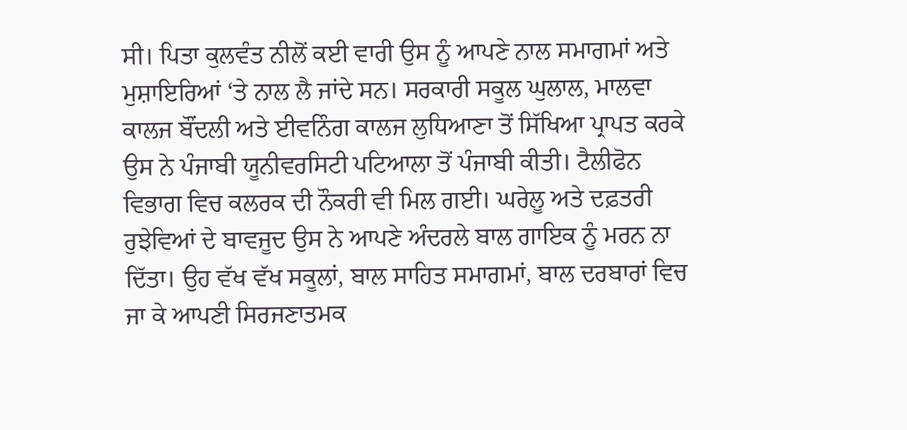ਸੀ। ਪਿਤਾ ਕੁਲਵੰਤ ਨੀਲੋਂ ਕਈ ਵਾਰੀ ਉਸ ਨੂੰ ਆਪਣੇ ਨਾਲ ਸਮਾਗਮਾਂ ਅਤੇ ਮੁਸ਼ਾਇਰਿਆਂ ‘ਤੇ ਨਾਲ ਲੈ ਜਾਂਦੇ ਸਨ। ਸਰਕਾਰੀ ਸਕੂਲ ਘੁਲਾਲ, ਮਾਲਵਾ ਕਾਲਜ ਬੌਂਦਲੀ ਅਤੇ ਈਵਨਿੰਗ ਕਾਲਜ ਲੁਧਿਆਣਾ ਤੋਂ ਸਿੱਖਿਆ ਪ੍ਰਾਪਤ ਕਰਕੇ ਉਸ ਨੇ ਪੰਜਾਬੀ ਯੂਨੀਵਰਸਿਟੀ ਪਟਿਆਲਾ ਤੋਂ ਪੰਜਾਬੀ ਕੀਤੀ। ਟੈਲੀਫੋਨ ਵਿਭਾਗ ਵਿਚ ਕਲਰਕ ਦੀ ਨੌਕਰੀ ਵੀ ਮਿਲ ਗਈ। ਘਰੇਲੂ ਅਤੇ ਦਫ਼ਤਰੀ ਰੁਝੇਵਿਆਂ ਦੇ ਬਾਵਜੂਦ ਉਸ ਨੇ ਆਪਣੇ ਅੰਦਰਲੇ ਬਾਲ ਗਾਇਕ ਨੂੰ ਮਰਨ ਨਾ ਦਿੱਤਾ। ਉਹ ਵੱਖ ਵੱਖ ਸਕੂਲਾਂ, ਬਾਲ ਸਾਹਿਤ ਸਮਾਗਮਾਂ, ਬਾਲ ਦਰਬਾਰਾਂ ਵਿਚ ਜਾ ਕੇ ਆਪਣੀ ਸਿਰਜਣਾਤਮਕ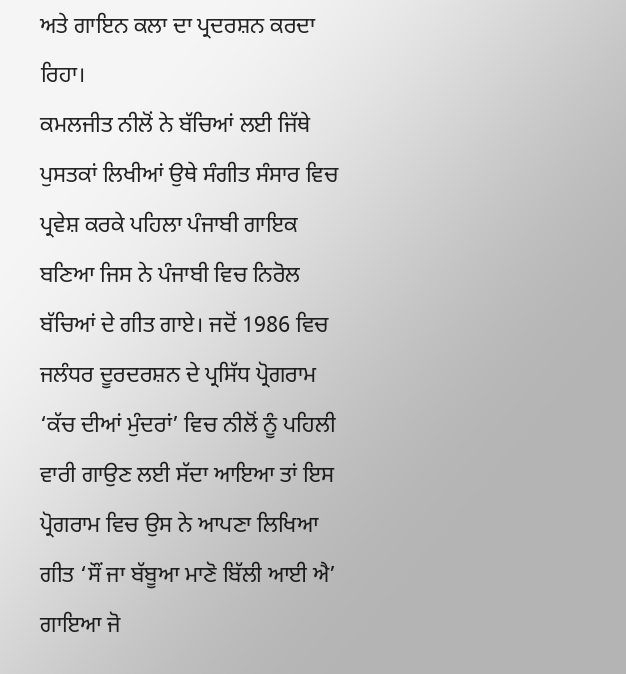ਅਤੇ ਗਾਇਨ ਕਲਾ ਦਾ ਪ੍ਰਦਰਸ਼ਨ ਕਰਦਾ ਰਿਹਾ।
ਕਮਲਜੀਤ ਨੀਲੋਂ ਨੇ ਬੱਚਿਆਂ ਲਈ ਜਿੱਥੇ ਪੁਸਤਕਾਂ ਲਿਖੀਆਂ ਉਥੇ ਸੰਗੀਤ ਸੰਸਾਰ ਵਿਚ ਪ੍ਰਵੇਸ਼ ਕਰਕੇ ਪਹਿਲਾ ਪੰਜਾਬੀ ਗਾਇਕ ਬਣਿਆ ਜਿਸ ਨੇ ਪੰਜਾਬੀ ਵਿਚ ਨਿਰੋਲ ਬੱਚਿਆਂ ਦੇ ਗੀਤ ਗਾਏ। ਜਦੋਂ 1986 ਵਿਚ ਜਲੰਧਰ ਦੂਰਦਰਸ਼ਨ ਦੇ ਪ੍ਰਸਿੱਧ ਪ੍ਰੋਗਰਾਮ ‘ਕੱਚ ਦੀਆਂ ਮੁੰਦਰਾਂ’ ਵਿਚ ਨੀਲੋਂ ਨੂੰ ਪਹਿਲੀ ਵਾਰੀ ਗਾਉਣ ਲਈ ਸੱਦਾ ਆਇਆ ਤਾਂ ਇਸ ਪ੍ਰੋਗਰਾਮ ਵਿਚ ਉਸ ਨੇ ਆਪਣਾ ਲਿਖਿਆ ਗੀਤ ‘ਸੌਂ ਜਾ ਬੱਬੂਆ ਮਾਣੋ ਬਿੱਲੀ ਆਈ ਐ’ ਗਾਇਆ ਜੋ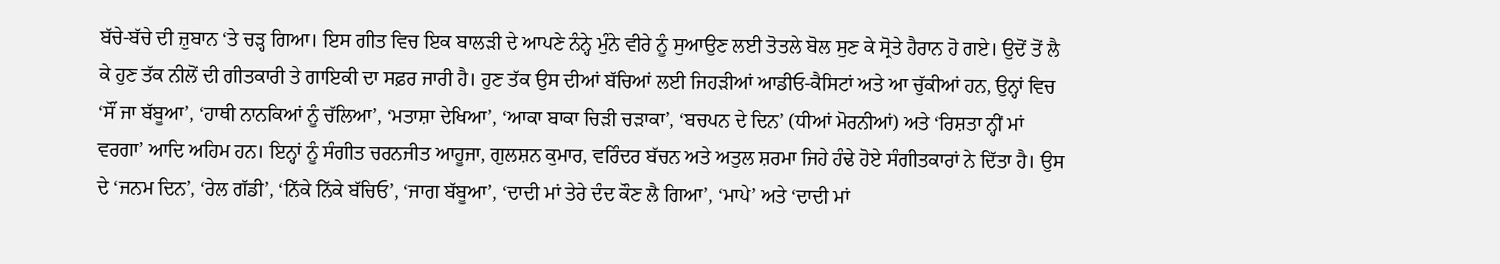ਬੱਚੇ-ਬੱਚੇ ਦੀ ਜ਼ੁਬਾਨ ‘ਤੇ ਚੜ੍ਹ ਗਿਆ। ਇਸ ਗੀਤ ਵਿਚ ਇਕ ਬਾਲੜੀ ਦੇ ਆਪਣੇ ਨੰਨ੍ਹੇ ਮੁੰਨੇ ਵੀਰੇ ਨੂੰ ਸੁਆਉਣ ਲਈ ਤੋਤਲੇ ਬੋਲ ਸੁਣ ਕੇ ਸ੍ਰੋਤੇ ਹੈਰਾਨ ਹੋ ਗਏ। ਉਦੋਂ ਤੋਂ ਲੈ ਕੇ ਹੁਣ ਤੱਕ ਨੀਲੋਂ ਦੀ ਗੀਤਕਾਰੀ ਤੇ ਗਾਇਕੀ ਦਾ ਸਫ਼ਰ ਜਾਰੀ ਹੈ। ਹੁਣ ਤੱਕ ਉਸ ਦੀਆਂ ਬੱਚਿਆਂ ਲਈ ਜਿਹੜੀਆਂ ਆਡੀਓ-ਕੈਸਿਟਾਂ ਅਤੇ ਆ ਚੁੱਕੀਆਂ ਹਨ, ਉਨ੍ਹਾਂ ਵਿਚ ‘ਸੌਂ ਜਾ ਬੱਬੂਆ’, ‘ਹਾਥੀ ਨਾਨਕਿਆਂ ਨੂੰ ਚੱਲਿਆ’, ‘ਮਤਾਸ਼ਾ ਦੇਖਿਆ’, ‘ਆਕਾ ਬਾਕਾ ਚਿੜੀ ਚੜਾਕਾ’, ‘ਬਚਪਨ ਦੇ ਦਿਨ’ (ਧੀਆਂ ਮੋਰਨੀਆਂ) ਅਤੇ ‘ਰਿਸ਼ਤਾ ਨ੍ਹੀਂ ਮਾਂ ਵਰਗਾ’ ਆਦਿ ਅਹਿਮ ਹਨ। ਇਨ੍ਹਾਂ ਨੂੰ ਸੰਗੀਤ ਚਰਨਜੀਤ ਆਹੂਜਾ, ਗੁਲਸ਼ਨ ਕੁਮਾਰ, ਵਰਿੰਦਰ ਬੱਚਨ ਅਤੇ ਅਤੁਲ ਸ਼ਰਮਾ ਜਿਹੇ ਹੰਢੇ ਹੋਏ ਸੰਗੀਤਕਾਰਾਂ ਨੇ ਦਿੱਤਾ ਹੈ। ਉਸ ਦੇ ‘ਜਨਮ ਦਿਨ’, ‘ਰੇਲ ਗੱਡੀ’, ‘ਨਿੱਕੇ ਨਿੱਕੇ ਬੱਚਿਓ’, ‘ਜਾਗ ਬੱਬੂਆ’, ‘ਦਾਦੀ ਮਾਂ ਤੇਰੇ ਦੰਦ ਕੌਣ ਲੈ ਗਿਆ’, ‘ਮਾਪੇ’ ਅਤੇ ‘ਦਾਦੀ ਮਾਂ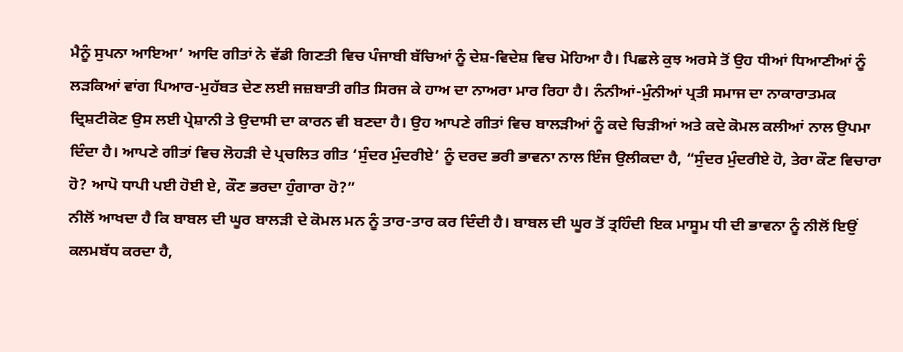ਮੈਨੂੰ ਸੁਪਨਾ ਆਇਆ’ ਆਦਿ ਗੀਤਾਂ ਨੇ ਵੱਡੀ ਗਿਣਤੀ ਵਿਚ ਪੰਜਾਬੀ ਬੱਚਿਆਂ ਨੂੰ ਦੇਸ਼-ਵਿਦੇਸ਼ ਵਿਚ ਮੋਹਿਆ ਹੈ। ਪਿਛਲੇ ਕੁਝ ਅਰਸੇ ਤੋਂ ਉਹ ਧੀਆਂ ਧਿਆਣੀਆਂ ਨੂੰ ਲੜਕਿਆਂ ਵਾਂਗ ਪਿਆਰ-ਮੁਹੱਬਤ ਦੇਣ ਲਈ ਜਜ਼ਬਾਤੀ ਗੀਤ ਸਿਰਜ ਕੇ ਹਾਅ ਦਾ ਨਾਅਰਾ ਮਾਰ ਰਿਹਾ ਹੈ। ਨੰਨੀਆਂ-ਮੁੰਨੀਆਂ ਪ੍ਰਤੀ ਸਮਾਜ ਦਾ ਨਾਕਾਰਾਤਮਕ ਦ੍ਰਿਸ਼ਟੀਕੋਣ ਉਸ ਲਈ ਪ੍ਰੇਸ਼ਾਨੀ ਤੇ ਉਦਾਸੀ ਦਾ ਕਾਰਨ ਵੀ ਬਣਦਾ ਹੈ। ਉਹ ਆਪਣੇ ਗੀਤਾਂ ਵਿਚ ਬਾਲੜੀਆਂ ਨੂੰ ਕਦੇ ਚਿੜੀਆਂ ਅਤੇ ਕਦੇ ਕੋਮਲ ਕਲੀਆਂ ਨਾਲ ਉਪਮਾ ਦਿੰਦਾ ਹੈ। ਆਪਣੇ ਗੀਤਾਂ ਵਿਚ ਲੋਹੜੀ ਦੇ ਪ੍ਰਚਲਿਤ ਗੀਤ ‘ਸੁੰਦਰ ਮੁੰਦਰੀਏ’ ਨੂੰ ਦਰਦ ਭਰੀ ਭਾਵਨਾ ਨਾਲ ਇੰਜ ਉਲੀਕਦਾ ਹੈ, “ਸੁੰਦਰ ਮੁੰਦਰੀਏ ਹੋ, ਤੇਰਾ ਕੌਣ ਵਿਚਾਰਾ ਹੋ? ਆਪੋ ਧਾਪੀ ਪਈ ਹੋਈ ਏ, ਕੌਣ ਭਰਦਾ ਹੁੰਗਾਰਾ ਹੋ?”
ਨੀਲੋਂ ਆਖਦਾ ਹੈ ਕਿ ਬਾਬਲ ਦੀ ਘੂਰ ਬਾਲੜੀ ਦੇ ਕੋਮਲ ਮਨ ਨੂੰ ਤਾਰ-ਤਾਰ ਕਰ ਦਿੰਦੀ ਹੈ। ਬਾਬਲ ਦੀ ਘੂਰ ਤੋਂ ਤ੍ਰਹਿੰਦੀ ਇਕ ਮਾਸੂਮ ਧੀ ਦੀ ਭਾਵਨਾ ਨੂੰ ਨੀਲੋਂ ਇਉਂ ਕਲਮਬੱਧ ਕਰਦਾ ਹੈ,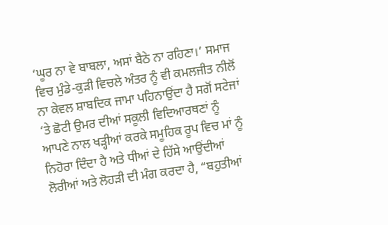‘ਘੂਰ ਨਾ ਵੇ ਬਾਬਲਾ, ਅਸਾਂ ਬੈਠੇ ਨਾ ਰਹਿਣਾ।’ ਸਮਾਜ ਵਿਚ ਮੁੰਡੇ-ਕੁੜੀ ਵਿਚਲੇ ਅੰਤਰ ਨੂੰ ਵੀ ਕਮਲਜੀਤ ਨੀਲੋਂ ਨਾ ਕੇਵਲ ਸ਼ਾਬਦਿਕ ਜਾਮਾ ਪਹਿਨਾਉਂਦਾ ਹੈ ਸਗੋਂ ਸਟੇਜਾਂ ‘ਤੇ ਛੋਟੀ ਉਮਰ ਦੀਆਂ ਸਕੂਲੀ ਵਿਦਿਆਰਥਣਾਂ ਨੂੰ ਆਪਣੇ ਨਾਲ ਖੜ੍ਹੀਆਂ ਕਰਕੇ ਸਮੂਹਿਕ ਰੂਪ ਵਿਚ ਮਾਂ ਨੂੰ ਨਿਹੋਰਾ ਦਿੰਦਾ ਹੈ ਅਤੇ ਧੀਆਂ ਦੇ ਹਿੱਸੇ ਆਉਂਦੀਆਂ ਲੋਰੀਆਂ ਅਤੇ ਲੋਹੜੀ ਦੀ ਮੰਗ ਕਰਦਾ ਹੈ, “ਬਹੁਤੀਆਂ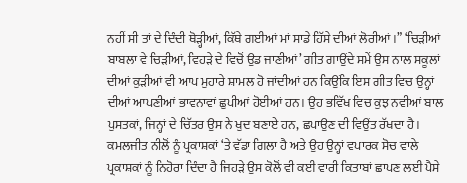ਨਹੀਂ ਸੀ ਤਾਂ ਦੇ ਦਿੰਦੀ ਥੋੜ੍ਹੀਆਂ, ਕਿੱਥੇ ਗਈਆਂ ਮਾਂ ਸਾਡੇ ਹਿੱਸੇ ਦੀਆਂ ਲੋਰੀਆਂ।” ‘ਚਿੜੀਆਂ ਬਾਬਲਾ ਵੇ ਚਿੜੀਆਂ, ਵਿਹੜੇ ਦੇ ਵਿਚੋਂ ਉਡ ਜਾਣੀਆਂ’ ਗੀਤ ਗਾਉਂਦੇ ਸਮੇਂ ਉਸ ਨਾਲ ਸਕੂਲਾਂ ਦੀਆਂ ਕੁੜੀਆਂ ਵੀ ਆਪ ਮੁਹਾਰੇ ਸ਼ਾਮਲ ਹੋ ਜਾਂਦੀਆਂ ਹਨ ਕਿਉਂਕਿ ਇਸ ਗੀਤ ਵਿਚ ਉਨ੍ਹਾਂ ਦੀਆਂ ਆਪਣੀਆਂ ਭਾਵਨਾਵਾਂ ਛੁਪੀਆਂ ਹੋਈਆਂ ਹਨ। ਉਹ ਭਵਿੱਖ ਵਿਚ ਕੁਝ ਨਵੀਆਂ ਬਾਲ ਪੁਸਤਕਾਂ, ਜਿਨ੍ਹਾਂ ਦੇ ਚਿੱਤਰ ਉਸ ਨੇ ਖੁਦ ਬਣਾਏ ਹਨ, ਛਪਾਉਣ ਦੀ ਵਿਉਂਤ ਰੱਖਦਾ ਹੈ।
ਕਮਲਜੀਤ ਨੀਲੋਂ ਨੂੰ ਪ੍ਰਕਾਸ਼ਕਾਂ ‘ਤੇ ਵੱਡਾ ਗਿਲਾ ਹੈ ਅਤੇ ਉਹ ਉਨ੍ਹਾਂ ਵਪਾਰਕ ਸੋਚ ਵਾਲੇ ਪ੍ਰਕਾਸ਼ਕਾਂ ਨੂੰ ਨਿਹੋਰਾ ਦਿੰਦਾ ਹੈ ਜਿਹੜੇ ਉਸ ਕੋਲੋਂ ਵੀ ਕਈ ਵਾਰੀ ਕਿਤਾਬਾਂ ਛਾਪਣ ਲਈ ਪੈਸੇ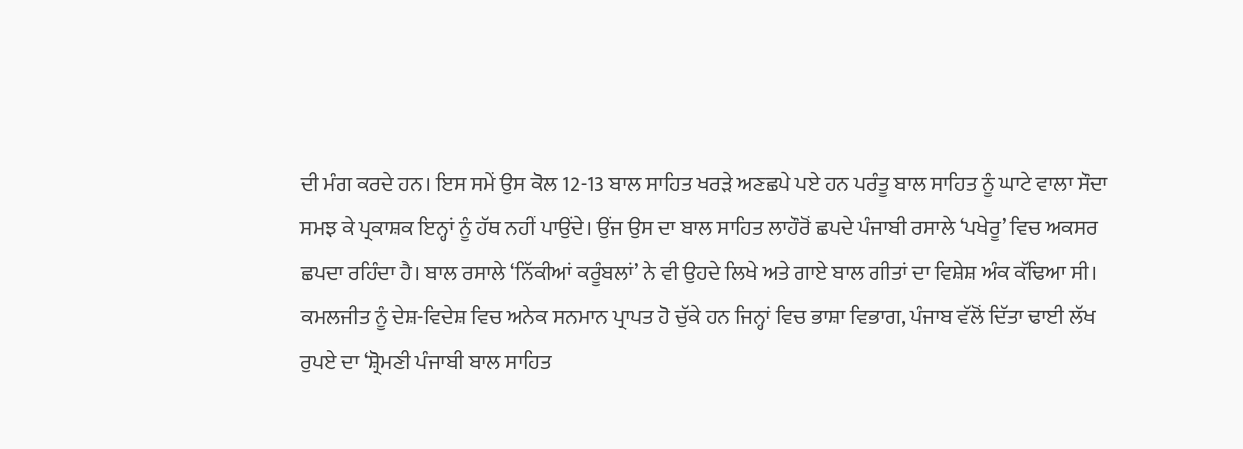ਦੀ ਮੰਗ ਕਰਦੇ ਹਨ। ਇਸ ਸਮੇਂ ਉਸ ਕੋਲ 12-13 ਬਾਲ ਸਾਹਿਤ ਖਰੜੇ ਅਣਛਪੇ ਪਏ ਹਨ ਪਰੰਤੂ ਬਾਲ ਸਾਹਿਤ ਨੂੰ ਘਾਟੇ ਵਾਲਾ ਸੌਦਾ ਸਮਝ ਕੇ ਪ੍ਰਕਾਸ਼ਕ ਇਨ੍ਹਾਂ ਨੂੰ ਹੱਥ ਨਹੀਂ ਪਾਉਂਦੇ। ਉਂਜ ਉਸ ਦਾ ਬਾਲ ਸਾਹਿਤ ਲਾਹੌਰੋਂ ਛਪਦੇ ਪੰਜਾਬੀ ਰਸਾਲੇ ‘ਪਖੇਰੂ’ ਵਿਚ ਅਕਸਰ ਛਪਦਾ ਰਹਿੰਦਾ ਹੈ। ਬਾਲ ਰਸਾਲੇ ‘ਨਿੱਕੀਆਂ ਕਰੂੰਬਲਾਂ’ ਨੇ ਵੀ ਉਹਦੇ ਲਿਖੇ ਅਤੇ ਗਾਏ ਬਾਲ ਗੀਤਾਂ ਦਾ ਵਿਸ਼ੇਸ਼ ਅੰਕ ਕੱਢਿਆ ਸੀ।
ਕਮਲਜੀਤ ਨੂੰ ਦੇਸ਼-ਵਿਦੇਸ਼ ਵਿਚ ਅਨੇਕ ਸਨਮਾਨ ਪ੍ਰਾਪਤ ਹੋ ਚੁੱਕੇ ਹਨ ਜਿਨ੍ਹਾਂ ਵਿਚ ਭਾਸ਼ਾ ਵਿਭਾਗ, ਪੰਜਾਬ ਵੱਲੋਂ ਦਿੱਤਾ ਢਾਈ ਲੱਖ ਰੁਪਏ ਦਾ ‘ਸ਼੍ਰੋਮਣੀ ਪੰਜਾਬੀ ਬਾਲ ਸਾਹਿਤ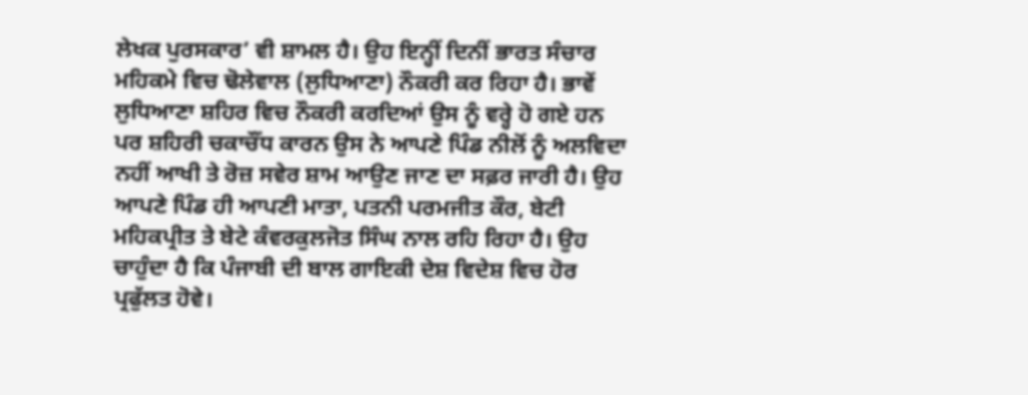ਲੇਖਕ ਪੁਰਸਕਾਰ’ ਵੀ ਸ਼ਾਮਲ ਹੈ। ਉਹ ਇਨ੍ਹੀਂ ਦਿਨੀਂ ਭਾਰਤ ਸੰਚਾਰ ਮਹਿਕਮੇ ਵਿਚ ਢੋਲੇਵਾਲ (ਲੁਧਿਆਣਾ) ਨੌਕਰੀ ਕਰ ਰਿਹਾ ਹੈ। ਭਾਵੇਂ ਲੁਧਿਆਣਾ ਸ਼ਹਿਰ ਵਿਚ ਨੌਕਰੀ ਕਰਦਿਆਂ ਉਸ ਨੂੰ ਵਰ੍ਹੇ ਹੋ ਗਏ ਹਨ ਪਰ ਸ਼ਹਿਰੀ ਚਕਾਚੌਂਧ ਕਾਰਨ ਉਸ ਨੇ ਆਪਣੇ ਪਿੰਡ ਨੀਲੋਂ ਨੂੰ ਅਲਵਿਦਾ ਨਹੀਂ ਆਖੀ ਤੇ ਰੋਜ਼ ਸਵੇਰ ਸ਼ਾਮ ਆਉਣ ਜਾਣ ਦਾ ਸਫ਼ਰ ਜਾਰੀ ਹੈ। ਉਹ ਆਪਣੇ ਪਿੰਡ ਹੀ ਆਪਣੀ ਮਾਤਾ, ਪਤਨੀ ਪਰਮਜੀਤ ਕੌਰ, ਬੇਟੀ ਮਹਿਕਪ੍ਰੀਤ ਤੇ ਬੇਟੇ ਕੰਵਰਕੁਲਜੋਤ ਸਿੰਘ ਨਾਲ ਰਹਿ ਰਿਹਾ ਹੈ। ਉਹ ਚਾਹੁੰਦਾ ਹੈ ਕਿ ਪੰਜਾਬੀ ਦੀ ਬਾਲ ਗਾਇਕੀ ਦੇਸ਼ ਵਿਦੇਸ਼ ਵਿਚ ਹੋਰ ਪ੍ਰਫੁੱਲਤ ਹੋਵੇ।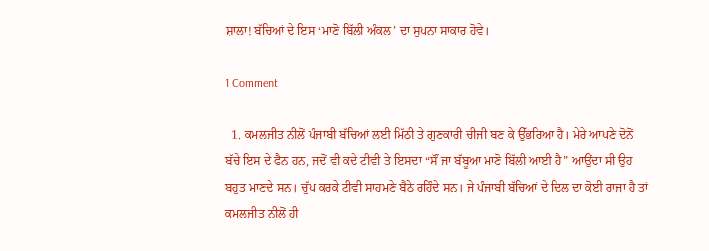ਸ਼ਾਲਾ! ਬੱਚਿਆਂ ਦੇ ਇਸ ‘ਮਾਣੋ ਬਿੱਲੀ ਅੰਕਲ’ ਦਾ ਸੁਪਨਾ ਸਾਕਾਰ ਹੋਵੇ।

1 Comment

  1. ਕਮਲਜੀਤ ਨੀਲੋਂ ਪੰਜਾਬੀ ਬੱਚਿਆਂ ਲਈ ਮਿੱਠੀ ਤੇ ਗੁਣਕਾਰੀ ਚੀਜੀ ਬਣ ਕੇ ਉੱਭਰਿਆ ਹੈ। ਮੇਰੇ ਆਪਣੇ ਦੋਨੋਂ ਬੱਚੇ ਇਸ ਦੇ ਫੈਨ ਹਨ, ਜਦੋਂ ਵੀ ਕਦੇ ਟੀਵੀ ਤੇ ਇਸਦਾ “ਸੌਂ ਜਾ ਬੱਬੂਆ ਮਾਣੋ ਬਿੱਲੀ ਆਈ ਹੈ” ਆਉਂਦਾ ਸੀ ਉਹ ਬਹੁਤ ਮਾਣਦੇ ਸਨ। ਚੁੱਪ ਕਰਕੇ ਟੀਵੀ ਸਾਹਮਣੇ ਬੈਠੇ ਰਹਿੰਦੇ ਸਨ। ਜੇ ਪੰਜਾਬੀ ਬੱਚਿਆਂ ਦੇ ਦਿਲ ਦਾ ਕੋਈ ਰਾਜਾ ਹੈ ਤਾਂ ਕਮਲਜੀਤ ਨੀਲੋਂ ਹੀ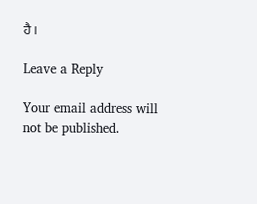ਹੈ।

Leave a Reply

Your email address will not be published.